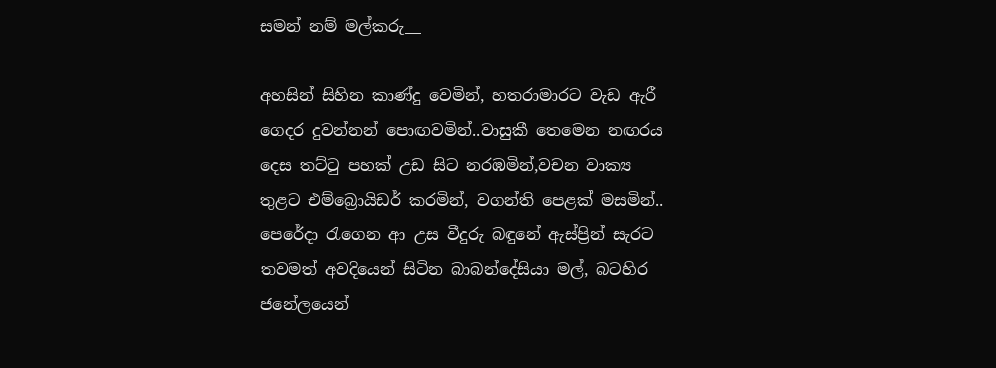සමන් නම් මල්කරු__

අහසින් සිහින කාණ්දු වෙමින්, හතරාමාරට වැඩ ඇරී ගෙදර දුවන්නන් පොඟවමින්..වාසුකී තෙමෙන නඟරය දෙස තට්ටු පහක් උඩ සිට නරඹමින්,වචන වාක්‍ය තුළට එම්බ්‍රොයිඩර් කරමින්, වගන්ති පෙළක් මසමින්.. පෙරේදා රැගෙන ආ උස වීදුරු බඳුනේ ඇස්ප්‍රින් සැරට තවමත් අවදියෙන් සිටින බාබන්දේසියා මල්, බටහිර ජනේලයෙන්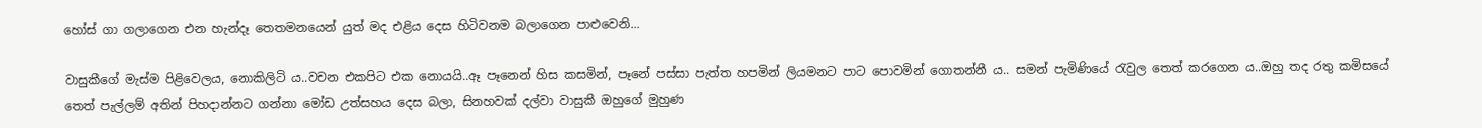හෝස් ගා ගලාගෙන එන හැන්දෑ තෙතමනයෙන් යුත් මද එළිය දෙස හිටිවනම බලාගෙන පාළුවෙනි...

වාසුකීගේ මැස්ම පිළිවෙලය, නොකිලිටි ය..වචන එකපිට එක නොයයි..ඈ පෑනෙන් හිස කසමින්, පෑනේ පස්සා පැත්ත හපමින් ලියමනට පාට පොවමින් ගොතන්නී ය.. සමන් පැමිණියේ රැවුල තෙත් කරගෙන ය..ඔහු තද රතු කමිසයේ තෙත් පැල්ලම් අතින් පිහදාන්නට ගන්නා මෝඩ උත්සහය දෙස බලා, සිනහවක් දල්වා වාසුකී ඔහුගේ මුහුණ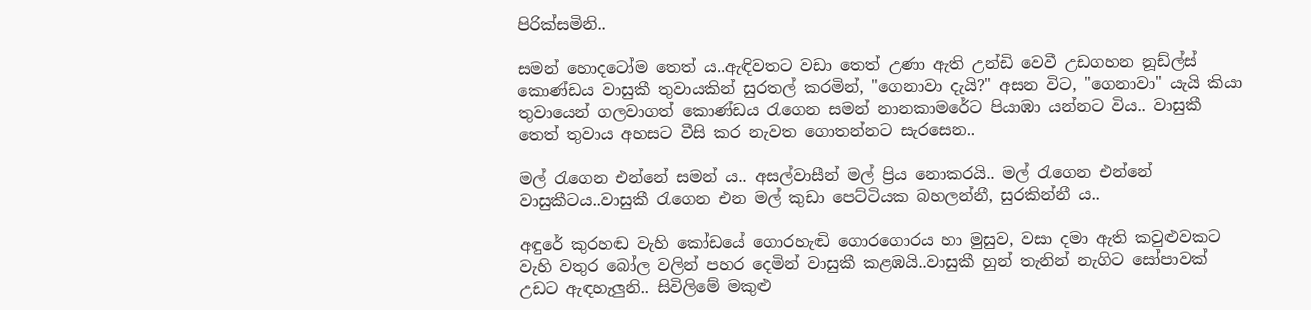පිරික්සමිනි..

සමන් හොදටෝම තෙත් ය..ඇඳිවතට වඩා තෙත් උණා ඇති උන්ඩි වෙවී උඩගහන නූඩ්ල්ස් කොණ්ඩය වාසුකී තුවායකින් සුරතල් කරමින්, "ගෙනාවා දැයි?" අසන විට, "ගෙනාවා" යැයි කියා තුවායෙන් ගලවාගත් කොණ්ඩය රැගෙන සමන් නානකාමරේට පියාඹා යන්නට විය.. වාසුකී තෙත් තුවාය අහසට වීසි කර නැවත ගොතන්නට සැරසෙන..

මල් රැගෙන එන්නේ සමන් ය.. අසල්වාසීන් මල් ප්‍රිය නොකරයි.. මල් රැගෙන එන්නේ වාසුකීටය..වාසුකී රැගෙන එන මල් කුඩා පෙට්ටියක බහලන්නී, සුරකින්නී ය..

අඳුරේ කුරහඬ වැහි කෝඩයේ ගොරහැඬි ගොරගොරය හා මුසුව, වසා දමා ඇති කවුළුවකට  වැහි වතුර බෝල වලින් පහර දෙමින් වාසුකී කළඹයි..වාසුකී හුන් තැනින් නැගිට සෝපාවක් උඩට ඇඳහැලුනි.. සිවිලිමේ මකුළු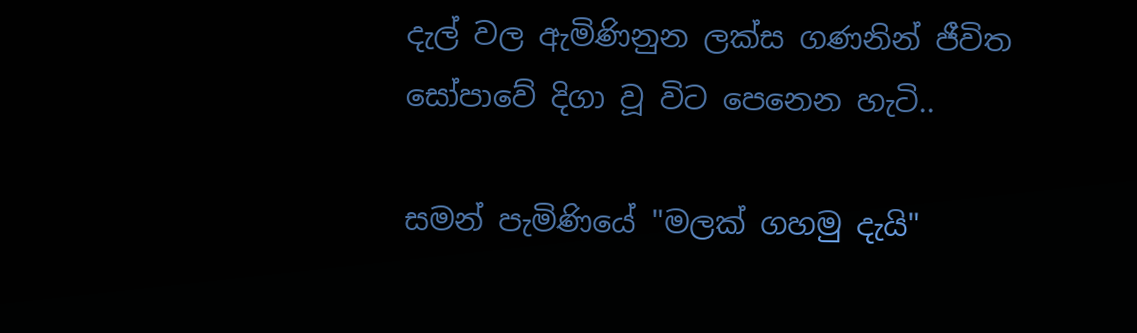දැල් වල ඇමිණිනුන ලක්ස ගණනින් ජීවිත සෝපාවේ දිගා වූ විට පෙනෙන හැටි..

සමන් පැමිණියේ "මලක් ගහමු දැයි"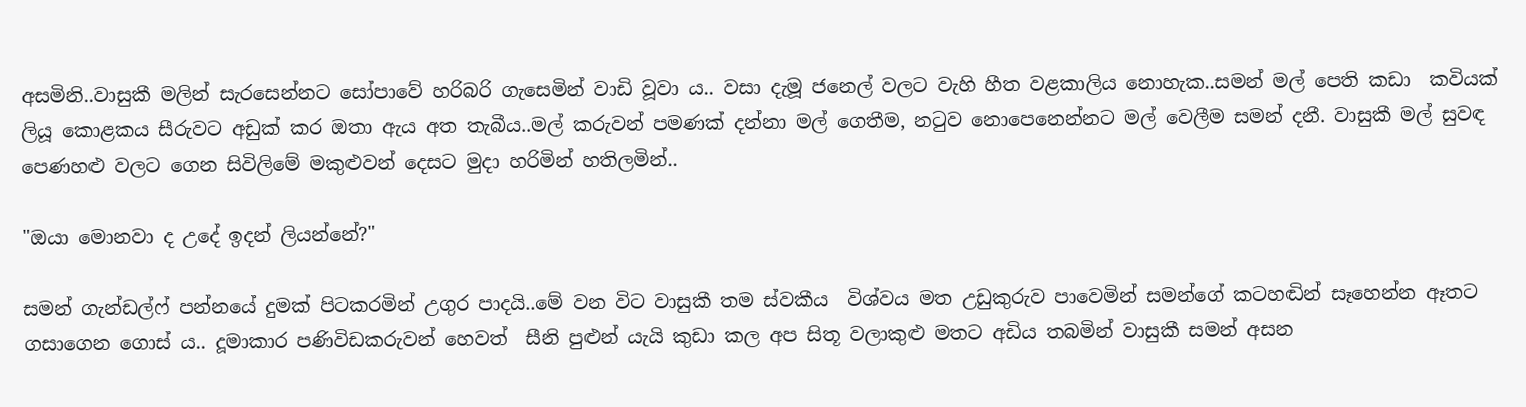අසමිනි..වාසුකී මලින් සැරසෙන්නට සෝපාවේ හරිබරි ගැසෙමින් වාඩි වූවා ය.. වසා දැමූ ජනෙල් වලට වැහි හීත වළකාලිය නොහැක..සමන් මල් පෙති කඩා  කවියක් ලියූ කොළකය සීරුවට අඩුක් කර ඔතා ඇය අත තැබීය..මල් කරුවන් පමණක් දන්නා මල් ගෙතීම, නටුව නොපෙනෙන්නට මල් වෙලීම සමන් දනී. වාසුකී මල් සුවඳ පෙණහළු වලට ගෙන සිවිලිමේ මකුළුවන් දෙසට මුදා හරිමින් හතිලමින්..

"ඔයා මොනවා ද උදේ ඉදන් ලියන්නේ?"

සමන් ගැන්ඩල්ෆ් පන්නයේ දුමක් පිටකරමින් උගුර පාදයි..මේ වන විට වාසුකී තම ස්වකීය  විශ්වය මත උඩුකුරුව පාවෙමින් සමන්ගේ කටහඬින් සෑහෙන්න ඈතට ගසාගෙන ගොස් ය.. දූමාකාර පණිවිඩකරුවන් හෙවත්  සීනි පුළුන් යැයි කුඩා කල අප සිතූ වලාකුළු මතට අඩිය තබමින් වාසුකී සමන් අසන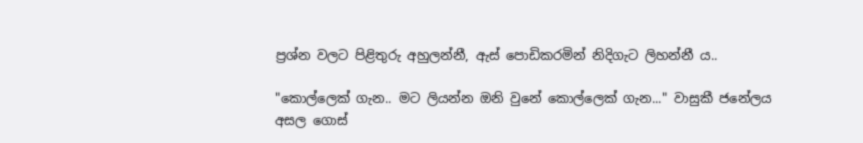ප්‍රශ්න වලට පිළිතුරු අහුලන්නී, ඇස් පොඩිකරමින් නිදිගැට ලිහන්නී ය..

"කොල්ලෙක් ගැන.. මට ලියන්න ඔනි වුනේ කොල්ලෙක් ගැන..." වාසුකී ජනේලය අසල ගොස්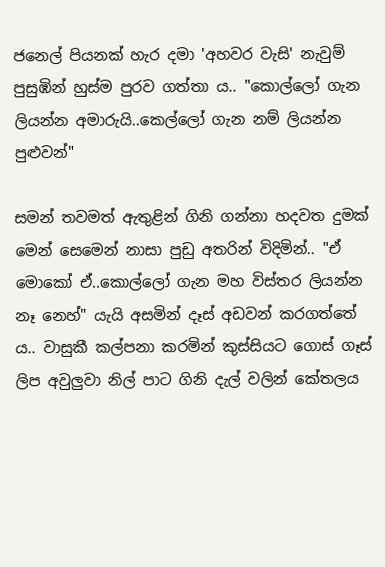ජනෙල් පියනක් හැර දමා 'අහවර වැසි' නැවුම් පුසුඹින් හුස්ම පුරව ගත්තා ය.. "කොල්ලෝ ගැන ලියන්න අමාරුයි..කෙල්ලෝ ගැන නම් ලියන්න පුළුවන්"

සමන් තවමත් ඇතුළින් ගිනි ගන්නා හදවත දුමක් මෙන් සෙමෙන් නාසා පුඩු අතරින් විදිමින්.. "ඒ මොකෝ ඒ..කොල්ලෝ ගැන මහ විස්තර ලියන්න නෑ නෙහ්" යැයි අසමින් දෑස් අඩවන් කරගත්තේ ය.. වාසුකී කල්පනා කරමින් කුස්සියට ගොස් ගෑස් ලිප අවුලුවා නිල් පාට ගිනි දැල් වලින් කේතලය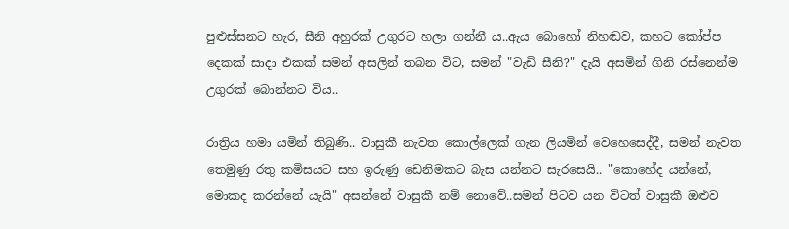පුළුස්සනට හැර, සීනි අහුරක් උගුරට හලා ගන්නී ය..ඇය බොහෝ නිහඬව, කහට කෝප්ප දෙකක් සාදා එකක් සමන් අසලින් තබන විට, සමන් "වැඩි සීනි?" දැයි අසමින් ගිනි රස්නෙන්ම උගුරක් බොන්නට විය..

රාත්‍රිය හමා යමින් තිබුණි.. වාසුකී නැවත කොල්ලෙක් ගැන ලියමින් වෙහෙසෙද්දී, සමන් නැවත තෙමුණු රතු කමිසයට සහ ඉරුණු ඩෙනිමකට බැස යන්නට සැරසෙයි.. "කොහේද යන්නේ, මොකද කරන්නේ යැයි" අසන්නේ වාසුකී නම් නොවේ..සමන් පිටව යන විටත් වාසුකී ඔළුව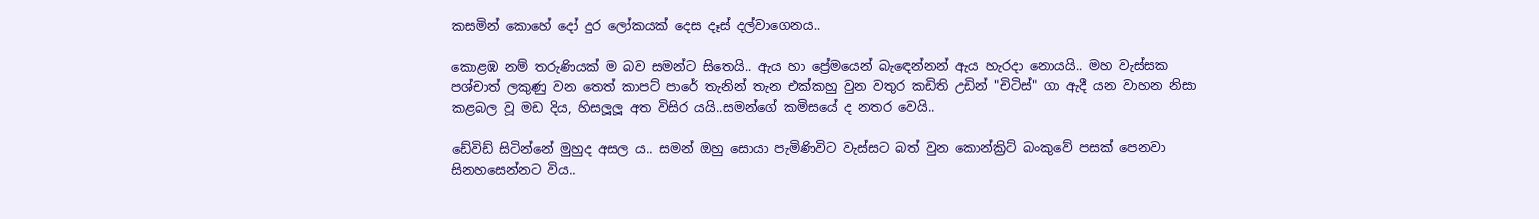කසමින් කොහේ දෝ දුර ලෝකයක් දෙස දෑස් දල්වාගෙනය..

කොළඹ නම් තරුණියක් ම බව සමන්ට සිතෙයි.. ඇය හා ප්‍රේමයෙන් බැඳෙන්නන් ඇය හැරදා නොයයි.. මහ වැස්සක පශ්චාත් ලකුණු වන තෙත් කාපට් පාරේ තැනින් තැන එක්කහු වුන වතුර කඩිති උඩින් "චිටිස්" ගා ඇදී යන වාහන නිසා කළබල වූ මඩ දිය, හිසලූලූ අත විසිර යයි..සමන්ගේ කමිසයේ ද නතර වෙයි..

ඩේවිඩ් සිටින්නේ මුහුද අසල ය.. සමන් ඔහු සොයා පැමිණිවිට වැස්සට බත් වුන කොන්ක්‍රිට් බංකුවේ පසක් පෙනවා සිනහසෙන්නට විය..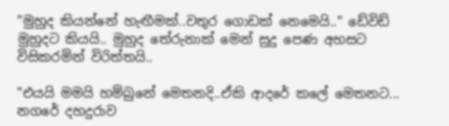"මුහුද කියන්නේ හැඟීමක්..වතුර ගොඩක් නෙමෙයි.." ඩේවිඩ් මුහුදට කියයි.. මුහුද තේරුනාක් මෙන් සුදු පෙණ අහසට විසිකරමින් විරිත්තයි..

"එයයි මමයි හම්බුනේ මෙතනදි..ඒකි ආදරේ කලේ මෙතනට... නගරේ දහදුරාව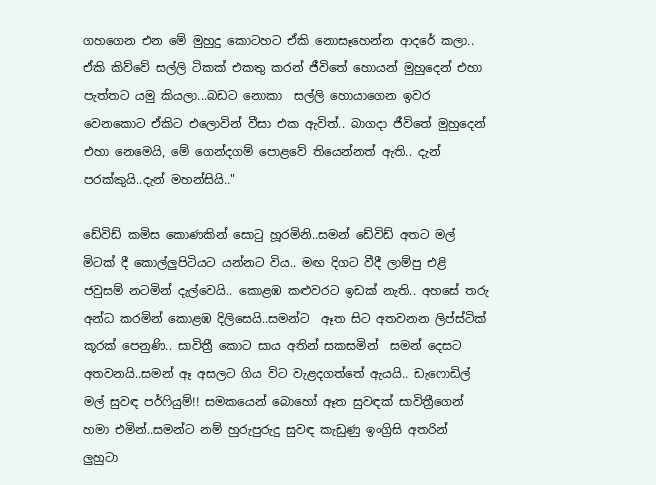ගහගෙන එන මේ මුහුදු කොටහට ඒකි නොසෑහෙන්න ආදරේ කලා.. ඒකි කිව්වේ සල්ලි ටිකක් එකතු කරන් ජීවිතේ හොයන් මුහුදෙන් එහා පැත්තට යමු කියලා...බඩට නොකා  සල්ලි හොයාගෙන ඉවර වෙනකොට ඒකිට එලොවින් වීසා එක ඇවිත්.. බාගදා ජීවිතේ මුහුදෙන් එහා නෙමෙයි, මේ ගෙන්දගම් පොළවේ තියෙන්නත් ඇති.. දැන් පරක්කුයි..දැන් මහන්සියි.."

ඩේවිඩ් කමිස කොණකින් සොටු හූරමිනි..සමන් ඩේවිඩ් අතට මල් මිටක් දී කොල්ලුපිටියට යන්නට විය.. මඟ දිගට වීදී ලාම්පු එළි ජවුසම් නටමින් දැල්වෙයි.. කොළඹ කළුවරට ඉඩක් නැති.. අහසේ තරු අන්ධ කරමින් කොළඹ දිලිසෙයි..සමන්ට  ඈත සිට අතවනන ලිප්ස්ටික් කූරක් පෙනුණි.. සාවිත්‍රී කොට සාය අතින් සකසමින්  සමන් දෙසට අතවනයි..සමන් ඈ අසලට ගිය විට වැළදගත්තේ ඇයයි.. ඩැෆොඩිල් මල් සුවඳ පර්ෆියුම්!! සමකයෙන් බොහෝ ඈත සුවඳක් සාවිත්‍රීගෙන් හමා එමින්..සමන්ට නම් හුරුපුරුදු සුවඳ කැඩුණු ඉංග්‍රිසි අතරින් ලුහුටා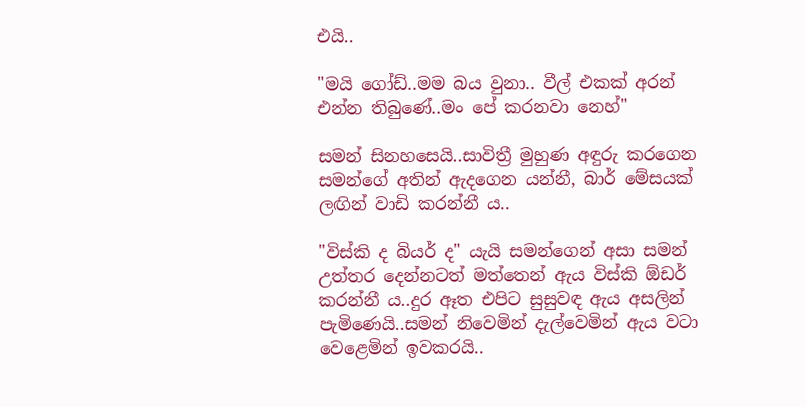එයි..

"මයි ගෝඩ්..මම බය වුනා.. වීල් එකක් අරන් එන්න තිබුණේ..මං පේ කරනවා නෙහ්"

සමන් සිනහසෙයි..සාවිත්‍රී මුහුණ අඳුරු කරගෙන සමන්ගේ අතින් ඇදගෙන යන්නී, බාර් මේසයක් ලඟින් වාඩි කරන්නී ය..

"විස්කි ද බියර් ද" යැයි සමන්ගෙන් අසා සමන් උත්තර දෙන්නටත් මත්තෙන් ඇය විස්කි ඕඩර් කරන්නී ය..දුර ඈත එපිට සුසුවඳ ඇය අසලින් පැමිණෙයි..සමන් නිවෙමින් දැල්වෙමින් ඇය වටා වෙළෙමින් ඉවකරයි..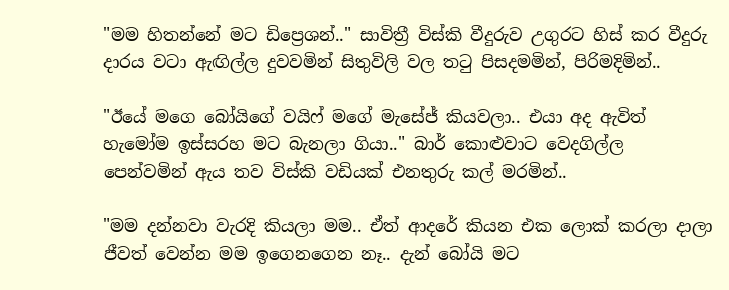"මම හිතන්නේ මට ඩිප්‍රෙශන්.." සාවිත්‍රී විස්කි වීදුරුව උගුරට හිස් කර වීදුරු දාරය වටා ඇඟිල්ල දුවවමින් සිතුවිලි වල තටු පිසදමමින්, පිරිමදිමින්..

"ඊයේ මගෙ බෝයිගේ වයිෆ් මගේ මැසේජ් කියවලා.. එයා අද ඇවිත් හැමෝම ඉස්සරහ මට බැනලා ගියා.." බාර් කොළුවාට වෙදගිල්ල පෙන්වමින් ඇය තව විස්කි වඩියක් එනතුරු කල් මරමින්..

"මම දන්නවා වැරදි කියලා මම.. ඒත් ආදරේ කියන එක ලොක් කරලා දාලා ජීවත් වෙන්න මම ඉගෙනගෙන නෑ.. දැන් බෝයි මට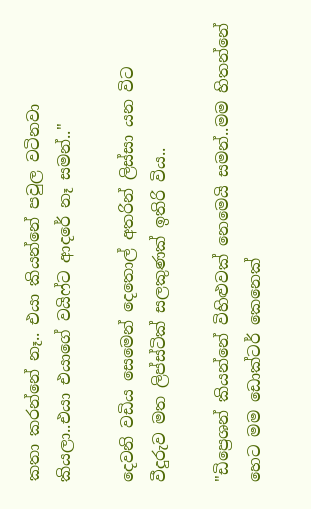කතා කරන්නේ නෑ.. එයා කියන්නේ පවුල වටිනවා කියලා..එයා එයාගේ වයිෆ්ට ආදරේ නෑ සමන්.."

දෙවනි වඩිය සෙමෙන් දෙතොල් අතරින් ලිස්සා යන විට වීදුරුව මත ලිප්ස්ටික් සලකුණක් ඉතිරි විය..

"ඩිප්‍රෙශන් කියන්නේ විහිළුවක් නෙමෙයි සමන්..මම හිතන්නේ හෙට මම ඩොක්ටර් කෙනෙක්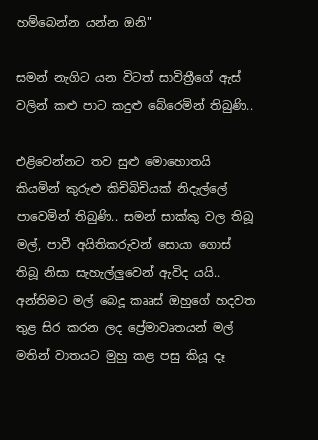හම්බෙන්න යන්න ඔනි"

සමන් නැගිට යන විටත් සාවිත්‍රීගේ ඇස් වලින් කළු පාට කදුළු බේරෙමින් තිබුණි..

එළිවෙන්නට තව සුළු මොහොතයි කියමින් කුරුළු කිචිබිචියක් නිදැල්ලේ පාවෙමින් තිබුණි.. සමන් සාක්කු වල තිබූ මල්, පාවී අයිතිකරුවන් සොයා ගොස් තිබූ නිසා සැහැල්ලුවෙන් ඇවිද යයි.. අන්තිමට මල් බෙදූ කෲස් ඔහුගේ හදවත තුළ සිර කරන ලද ප්‍රේමාවෘතයන් මල් මතින් වාතයට මුහු කළ පසු කියූ දෑ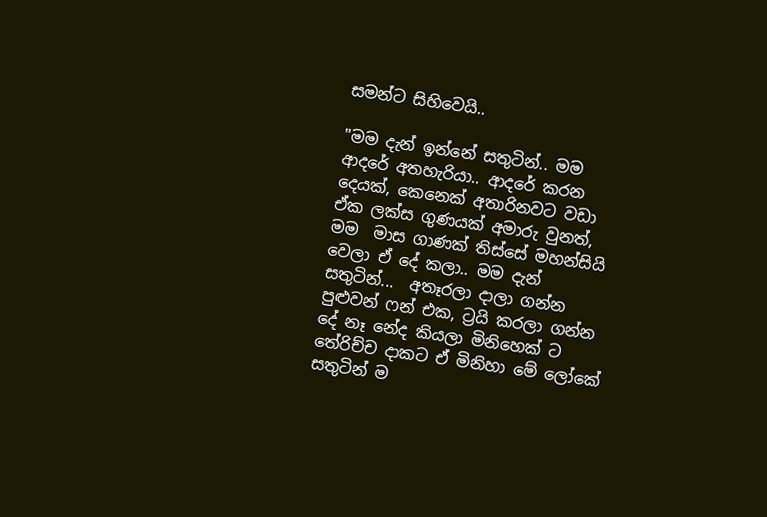සමන්ට සිහිවෙයි..

"මම දැන් ඉන්නේ සතුටින්.. මම ආදරේ අතහැරියා.. ආදරේ කරන දෙයක්, කෙනෙක් අතාරිනවට වඩා ඒක ලක්ස ගුණයක් අමාරු වුනත්, මම  මාස ගාණක් තිස්සේ මහන්සියි වෙලා ඒ දේ කලා.. මම දැන් සතුටින්...  අතෑරලා දාලා ගන්න පුළුවන් ෆන් එක, ට්‍රයි කරලා ගන්න දේ නෑ නේද කියලා මිනිහෙක් ට තේරිච්ච දාකට ඒ මිනිහා මේ ලෝකේ සතුටින් ම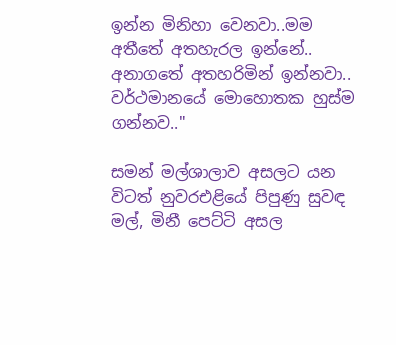ඉන්න මිනිහා වෙනවා..මම අතීතේ අතහැරල ඉන්නේ.. අනාගතේ අතහරිමින් ඉන්නවා.. වර්ථමානයේ මොහොතක හුස්ම ගන්නව.."

සමන් මල්ශාලාව අසලට යන විටත් නුවරඑළියේ පිපුණු සුවඳ මල්, මිනී පෙට්ටි අසල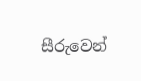සීරුවෙන්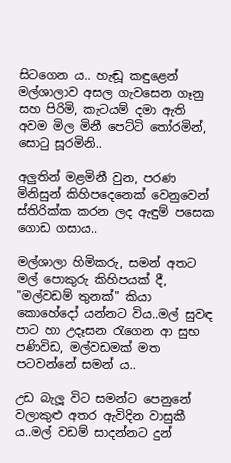සිටගෙන ය.. හැඬූ කඳුළෙන්  මල්ශාලාව අසල ගැවසෙන ගෑනු සහ පිරිමි, කැටයම් දමා ඇති අවම මිල මිනී පෙට්ටි තෝරමින්, සොටු සූරමිනි..

අලුතින් මළමිනී වුන, පරණ මිනිසුන් කිහිපදෙනෙක් වෙනුවෙන් ස්තිරික්ක කරන ලද ඇඳුම් පසෙක ගොඩ ගසාය..

මල්ශාලා හිමිකරු, සමන් අතට මල් පොකුරු කිහිපයක් දී, "මල්වඩම් තුනක්" කියා කොහේදෝ යන්නට විය..මල් සුවඳ පාට හා උදෑසන රැගෙන ආ සුභ පණිවිඩ, මල්වඩමක් මත පටවන්නේ සමන් ය..

උඩ බැලූ විට සමන්ට පෙනුනේ වලාකුළු අතර ඇවිදින වාසුකී ය..මල් වඩම් සාදන්නට දුන්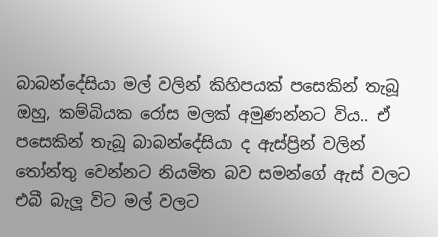බාබන්දේසියා මල් වලින් කිහිපයක් පසෙකින් තැබූ ඔහු, කම්බියක රෝස මලක් අමුණන්නට විය.. ඒ පසෙකින් තැබූ බාබන්දේසියා ද ඇස්ප්‍රින් වලින් තෝන්තු වෙන්නට නියමිත බව සමන්ගේ ඇස් වලට එබී බැලූ විට මල් වලට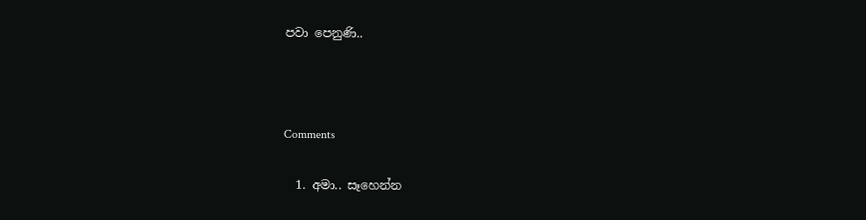පවා පෙනුණි..



Comments

  1. අමා.. සෑහෙන්න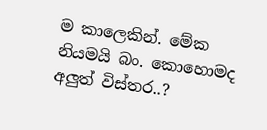ම කාලෙකින්. මේක නියමයි බං. කොහොමද අලුත් විස්තර..?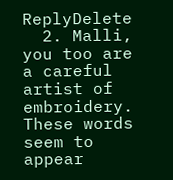ReplyDelete
  2. Malli, you too are a careful artist of embroidery. These words seem to appear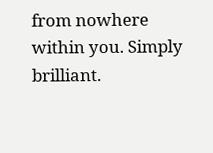from nowhere within you. Simply brilliant.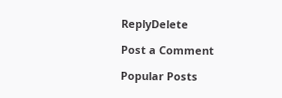ReplyDelete

Post a Comment

Popular Posts